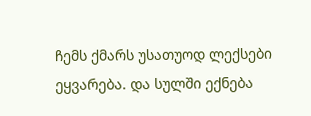ჩემს ქმარს უსათუოდ ლექსები ეყვარება. და სულში ექნება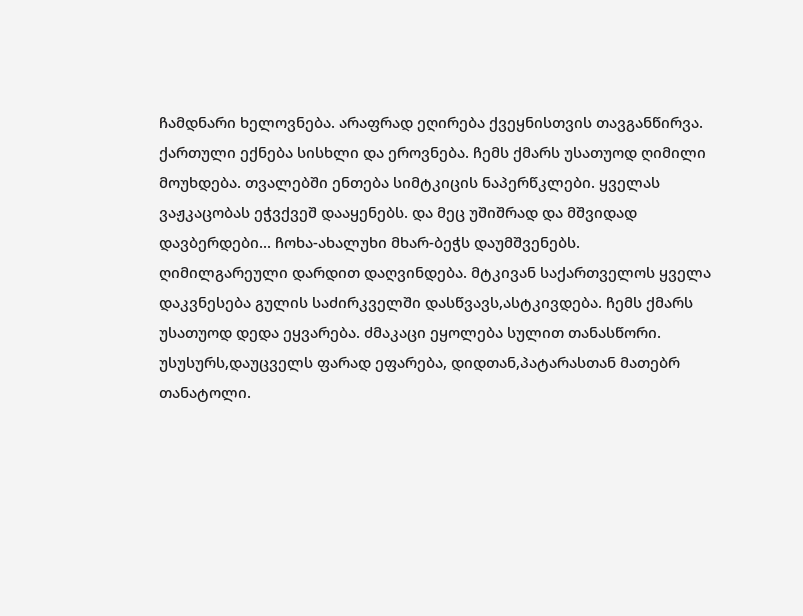ჩამდნარი ხელოვნება. არაფრად ეღირება ქვეყნისთვის თავგანწირვა. ქართული ექნება სისხლი და ეროვნება. ჩემს ქმარს უსათუოდ ღიმილი მოუხდება. თვალებში ენთება სიმტკიცის ნაპერწკლები. ყველას ვაჟკაცობას ეჭვქვეშ დააყენებს. და მეც უშიშრად და მშვიდად დავბერდები... ჩოხა-ახალუხი მხარ-ბეჭს დაუმშვენებს. ღიმილგარეული დარდით დაღვინდება. მტკივან საქართველოს ყველა დაკვნესება გულის საძირკველში დასწვავს,ასტკივდება. ჩემს ქმარს უსათუოდ დედა ეყვარება. ძმაკაცი ეყოლება სულით თანასწორი. უსუსურს,დაუცველს ფარად ეფარება, დიდთან,პატარასთან მათებრ თანატოლი.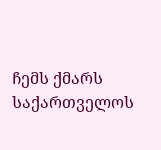ჩემს ქმარს საქართველოს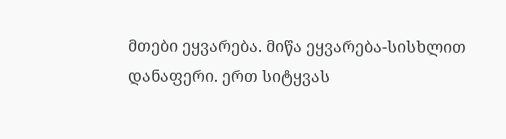მთები ეყვარება. მიწა ეყვარება-სისხლით დანაფერი. ერთ სიტყვას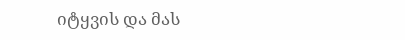იტყვის და მას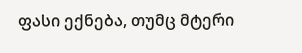ფასი ექნება, თუმც მტერი